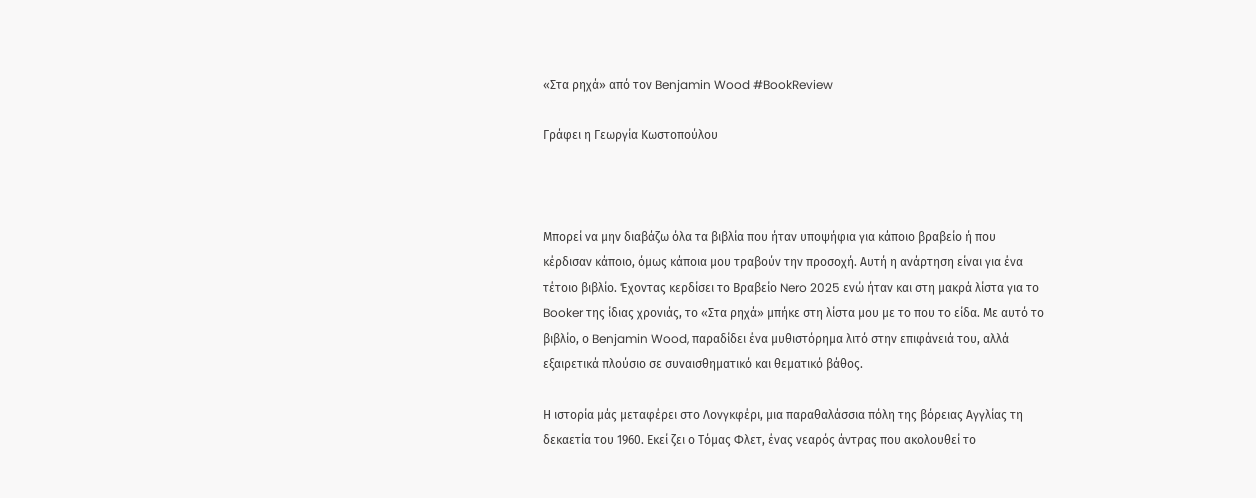«Στα ρηχά» από τον Benjamin Wood #BookReview

Γράφει η Γεωργία Κωστοπούλου



Μπορεί να μην διαβάζω όλα τα βιβλία που ήταν υποψήφια για κάποιο βραβείο ή που κέρδισαν κάποιο, όμως κάποια μου τραβούν την προσοχή. Αυτή η ανάρτηση είναι για ένα τέτοιο βιβλίο. Έχοντας κερδίσει το Βραβείο Nero 2025 ενώ ήταν και στη μακρά λίστα για το Booker της ίδιας χρονιάς, το «Στα ρηχά» μπήκε στη λίστα μου με το που το είδα. Με αυτό το βιβλίο, ο Benjamin Wood, παραδίδει ένα μυθιστόρημα λιτό στην επιφάνειά του, αλλά εξαιρετικά πλούσιο σε συναισθηματικό και θεματικό βάθος.

Η ιστορία μάς μεταφέρει στο Λονγκφέρι, μια παραθαλάσσια πόλη της βόρειας Αγγλίας τη δεκαετία του 1960. Εκεί ζει ο Τόμας Φλετ, ένας νεαρός άντρας που ακολουθεί το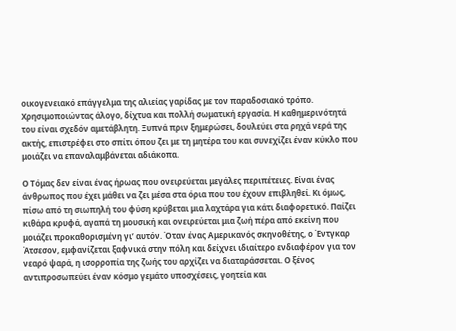οικογενειακό επάγγελμα της αλιείας γαρίδας με τον παραδοσιακό τρόπο. Χρησιμοποιώντας άλογο, δίχτυα και πολλή σωματική εργασία. Η καθημερινότητά του είναι σχεδόν αμετάβλητη. Ξυπνά πριν ξημερώσει, δουλεύει στα ρηχά νερά της ακτής, επιστρέφει στο σπίτι όπου ζει με τη μητέρα του και συνεχίζει έναν κύκλο που μοιάζει να επαναλαμβάνεται αδιάκοπα.

Ο Τόμας δεν είναι ένας ήρωας που ονειρεύεται μεγάλες περιπέτειες. Είναι ένας άνθρωπος που έχει μάθει να ζει μέσα στα όρια που του έχουν επιβληθεί. Κι όμως, πίσω από τη σιωπηλή του φύση κρύβεται μια λαχτάρα για κάτι διαφορετικό. Παίζει κιθάρα κρυφά, αγαπά τη μουσική και ονειρεύεται μια ζωή πέρα από εκείνη που μοιάζει προκαθορισμένη γι’ αυτόν. Όταν ένας Αμερικανός σκηνοθέτης, ο Έντγκαρ Άτσεσον, εμφανίζεται ξαφνικά στην πόλη και δείχνει ιδιαίτερο ενδιαφέρον για τον νεαρό ψαρά, η ισορροπία της ζωής του αρχίζει να διαταράσσεται. Ο ξένος αντιπροσωπεύει έναν κόσμο γεμάτο υποσχέσεις, γοητεία και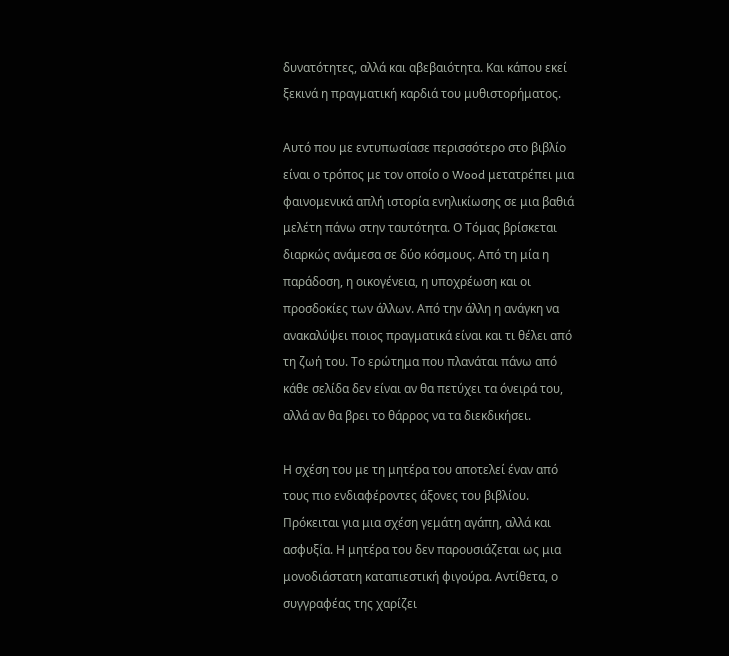δυνατότητες, αλλά και αβεβαιότητα. Και κάπου εκεί ξεκινά η πραγματική καρδιά του μυθιστορήματος.

Αυτό που με εντυπωσίασε περισσότερο στο βιβλίο είναι ο τρόπος με τον οποίο ο Wood μετατρέπει μια φαινομενικά απλή ιστορία ενηλικίωσης σε μια βαθιά μελέτη πάνω στην ταυτότητα. Ο Τόμας βρίσκεται διαρκώς ανάμεσα σε δύο κόσμους. Από τη μία η παράδοση, η οικογένεια, η υποχρέωση και οι προσδοκίες των άλλων. Από την άλλη η ανάγκη να ανακαλύψει ποιος πραγματικά είναι και τι θέλει από τη ζωή του. Το ερώτημα που πλανάται πάνω από κάθε σελίδα δεν είναι αν θα πετύχει τα όνειρά του, αλλά αν θα βρει το θάρρος να τα διεκδικήσει.

Η σχέση του με τη μητέρα του αποτελεί έναν από τους πιο ενδιαφέροντες άξονες του βιβλίου. Πρόκειται για μια σχέση γεμάτη αγάπη, αλλά και ασφυξία. Η μητέρα του δεν παρουσιάζεται ως μια μονοδιάστατη καταπιεστική φιγούρα. Αντίθετα, ο συγγραφέας της χαρίζει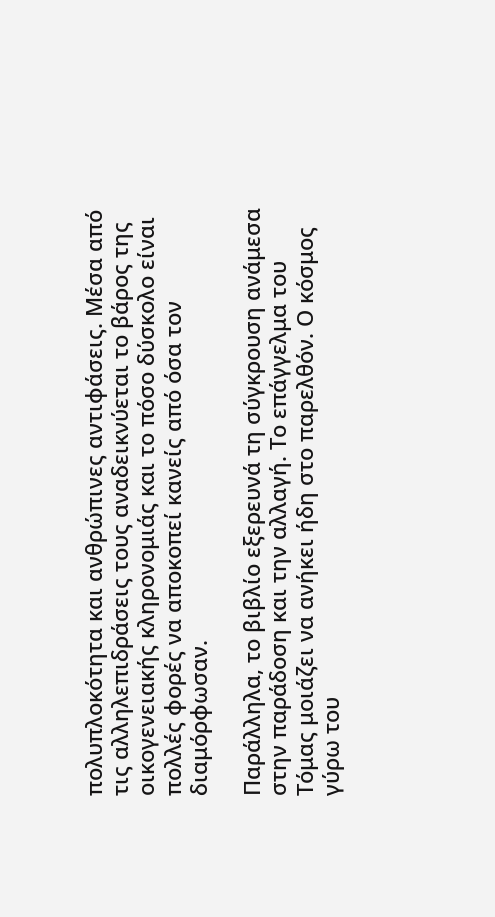πολυπλοκότητα και ανθρώπινες αντιφάσεις. Μέσα από τις αλληλεπιδράσεις τους αναδεικνύεται το βάρος της οικογενειακής κληρονομιάς και το πόσο δύσκολο είναι πολλές φορές να αποκοπεί κανείς από όσα τον διαμόρφωσαν.

Παράλληλα, το βιβλίο εξερευνά τη σύγκρουση ανάμεσα στην παράδοση και την αλλαγή. Το επάγγελμα του Τόμας μοιάζει να ανήκει ήδη στο παρελθόν. Ο κόσμος γύρω του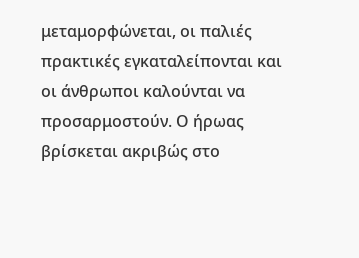μεταμορφώνεται, οι παλιές πρακτικές εγκαταλείπονται και οι άνθρωποι καλούνται να προσαρμοστούν. Ο ήρωας βρίσκεται ακριβώς στο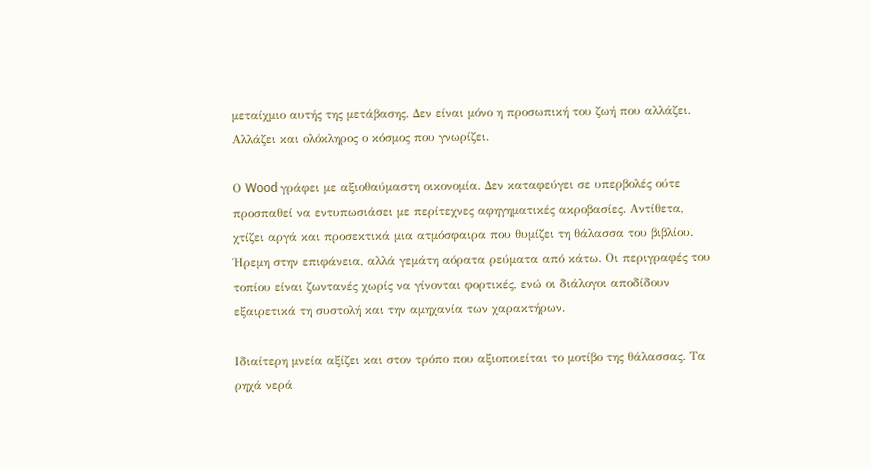μεταίχμιο αυτής της μετάβασης. Δεν είναι μόνο η προσωπική του ζωή που αλλάζει. Αλλάζει και ολόκληρος ο κόσμος που γνωρίζει.

Ο Wood γράφει με αξιοθαύμαστη οικονομία. Δεν καταφεύγει σε υπερβολές ούτε προσπαθεί να εντυπωσιάσει με περίτεχνες αφηγηματικές ακροβασίες. Αντίθετα, χτίζει αργά και προσεκτικά μια ατμόσφαιρα που θυμίζει τη θάλασσα του βιβλίου. Ήρεμη στην επιφάνεια, αλλά γεμάτη αόρατα ρεύματα από κάτω. Οι περιγραφές του τοπίου είναι ζωντανές χωρίς να γίνονται φορτικές, ενώ οι διάλογοι αποδίδουν εξαιρετικά τη συστολή και την αμηχανία των χαρακτήρων.

Ιδιαίτερη μνεία αξίζει και στον τρόπο που αξιοποιείται το μοτίβο της θάλασσας. Τα ρηχά νερά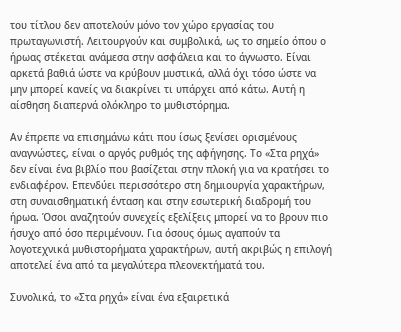του τίτλου δεν αποτελούν μόνο τον χώρο εργασίας του πρωταγωνιστή. Λειτουργούν και συμβολικά, ως το σημείο όπου ο ήρωας στέκεται ανάμεσα στην ασφάλεια και το άγνωστο. Είναι αρκετά βαθιά ώστε να κρύβουν μυστικά, αλλά όχι τόσο ώστε να μην μπορεί κανείς να διακρίνει τι υπάρχει από κάτω. Αυτή η αίσθηση διαπερνά ολόκληρο το μυθιστόρημα.

Αν έπρεπε να επισημάνω κάτι που ίσως ξενίσει ορισμένους αναγνώστες, είναι ο αργός ρυθμός της αφήγησης. Το «Στα ρηχά» δεν είναι ένα βιβλίο που βασίζεται στην πλοκή για να κρατήσει το ενδιαφέρον. Επενδύει περισσότερο στη δημιουργία χαρακτήρων, στη συναισθηματική ένταση και στην εσωτερική διαδρομή του ήρωα. Όσοι αναζητούν συνεχείς εξελίξεις μπορεί να το βρουν πιο ήσυχο από όσο περιμένουν. Για όσους όμως αγαπούν τα λογοτεχνικά μυθιστορήματα χαρακτήρων, αυτή ακριβώς η επιλογή αποτελεί ένα από τα μεγαλύτερα πλεονεκτήματά του.

Συνολικά, το «Στα ρηχά» είναι ένα εξαιρετικά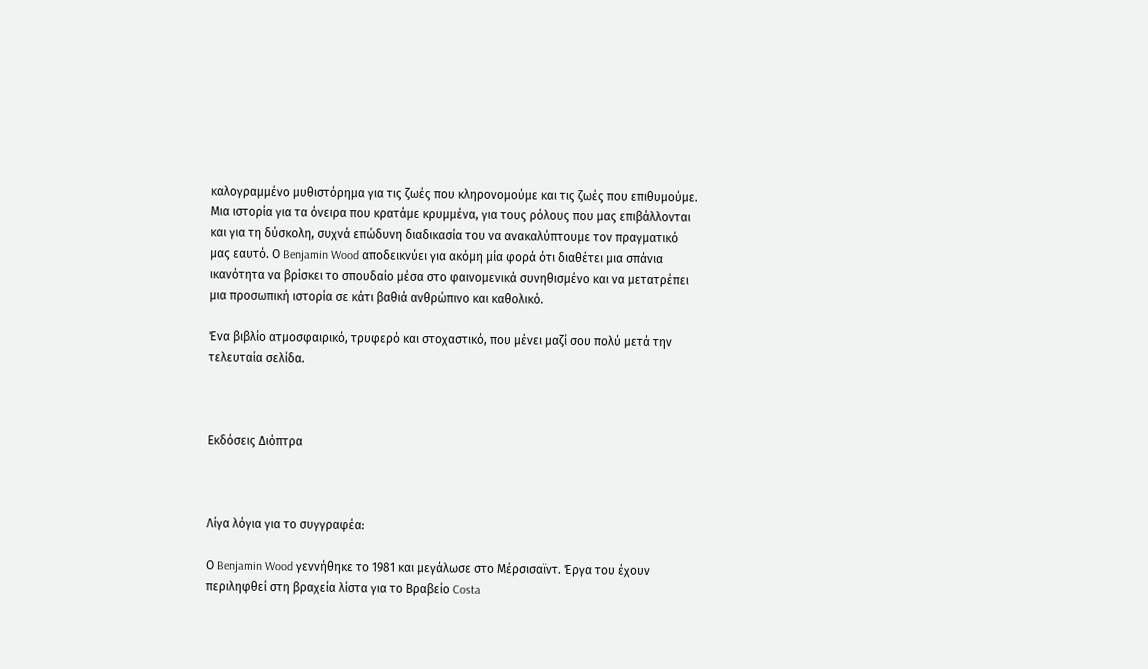καλογραμμένο μυθιστόρημα για τις ζωές που κληρονομούμε και τις ζωές που επιθυμούμε. Μια ιστορία για τα όνειρα που κρατάμε κρυμμένα, για τους ρόλους που μας επιβάλλονται και για τη δύσκολη, συχνά επώδυνη διαδικασία του να ανακαλύπτουμε τον πραγματικό μας εαυτό. Ο Benjamin Wood αποδεικνύει για ακόμη μία φορά ότι διαθέτει μια σπάνια ικανότητα να βρίσκει το σπουδαίο μέσα στο φαινομενικά συνηθισμένο και να μετατρέπει μια προσωπική ιστορία σε κάτι βαθιά ανθρώπινο και καθολικό.

Ένα βιβλίο ατμοσφαιρικό, τρυφερό και στοχαστικό, που μένει μαζί σου πολύ μετά την τελευταία σελίδα.



Εκδόσεις Διόπτρα



Λίγα λόγια για το συγγραφέα:

Ο Benjamin Wood γεννήθηκε το 1981 και μεγάλωσε στο Μέρσισαϊντ. Έργα του έχουν περιληφθεί στη βραχεία λίστα για το Βραβείο Costa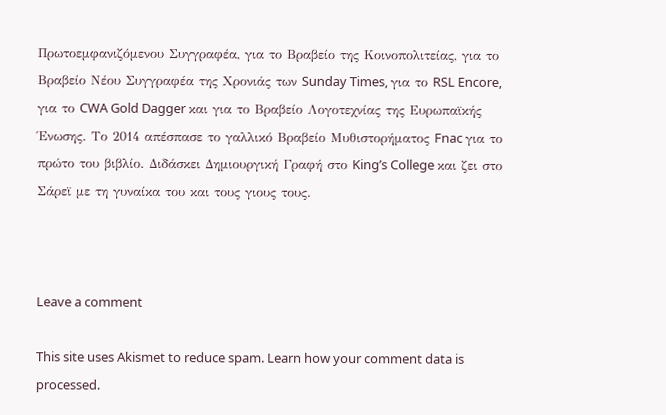Πρωτοεμφανιζόμενου Συγγραφέα, για το Βραβείο της Κοινοπολιτείας, για το Βραβείο Νέου Συγγραφέα της Χρονιάς των Sunday Times, για το RSL Encore, για το CWA Gold Dagger και για το Βραβείο Λογοτεχνίας της Ευρωπαϊκής Ένωσης. Το 2014 απέσπασε το γαλλικό Βραβείο Μυθιστορήματος Fnac για το πρώτο του βιβλίο. Διδάσκει Δημιουργική Γραφή στο King’s College και ζει στο Σάρεϊ με τη γυναίκα του και τους γιους τους.



Leave a comment

This site uses Akismet to reduce spam. Learn how your comment data is processed.